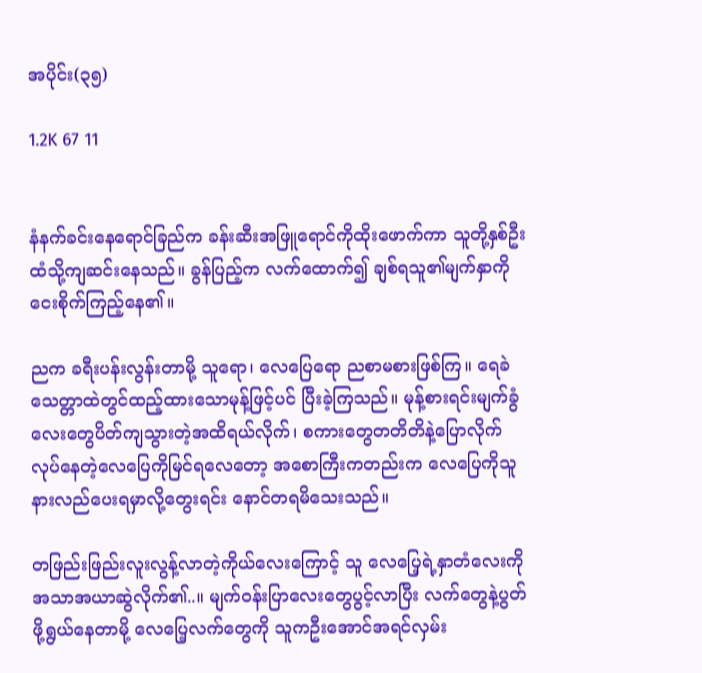အပိုင်း(၃၅)

1.2K 67 11


နံနက်ခင်းနေ‌ရောင်ခြည်က ခန်းဆီးအဖြူရောင်ကိုထိုးဖောက်ကာ သူတို့နှစ်ဦးထံသို့ကျဆင်းနေသည်။ ခွန်ပြည့်က လက်ထောက်၍ ချစ်ရသူ၏မျက်နှာကို ငေးစိုက်ကြည့်နေ၏။

ညက ခရီးပန်းလွန်းတာမို့ သူ‌ရော၊ လေပြေရော ညစာမစားဖြစ်ကြ။ ရေခဲသေတ္တာထဲတွင်ထည့်ထားသောမုန့်ဖြင့်ပင် ပြီးခဲ့ကြသည်။ မုန့်စားရင်းမျက်ခွံလေးတွေပိတ်ကျသွားတဲ့အထိရယ်လိုက်၊ စကားတွေတတိတိနဲ့ပြောလိုက်လုပ်နေတဲ့လေပြေကိုမြင်ရလေတော့ အစောကြီးကတည်းက လေပြေကိုသူနားလည်ပေးရမှာလို့တွေးရင်း နောင်တရမိသေးသည်။

တဖြည်းဖြည်းလူးလွန့်လာတဲ့ကိုယ်လေးကြောင့် သူ လေပြေ့ရဲ့နှာတံလေးကို အသာအယာဆွဲလိုက်၏..။ မျက်၀န်းပြာလေးတွေပွင့်လာပြီး လက်တွေနဲ့ပွတ်ဖို့ရွယ်နေတာမို့ လေပြေ့လက်တွေကို သူကဦးအောင်အရင်လှမ်း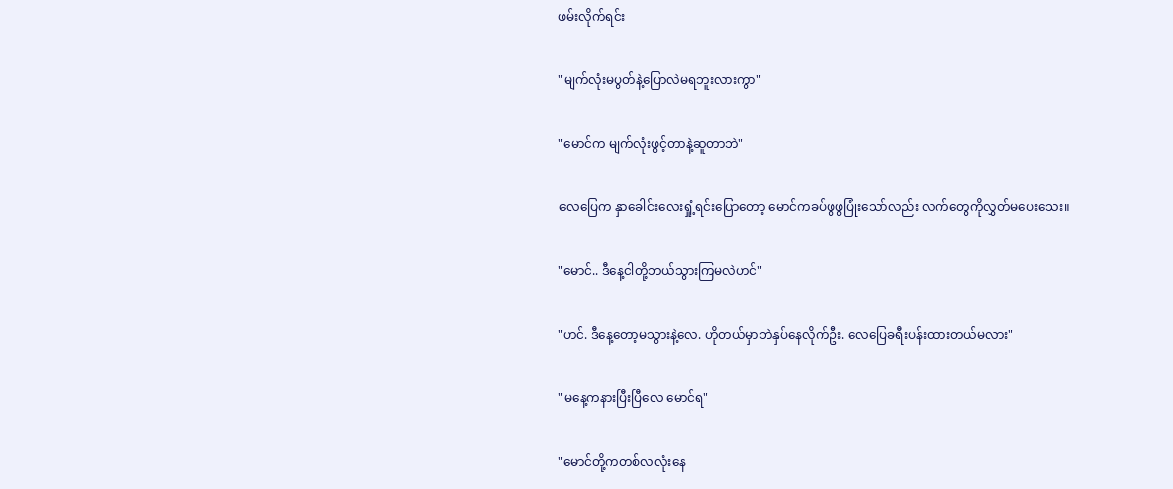ဖမ်းလိုက်ရင်း

"မျက်လုံးမပွတ်နဲ့ပြောလဲမရဘူးလားကွာ"

"မောင်က မျက်လုံးဖွင့်တာနဲ့ဆူတာဘဲ"

လေပြေက နှာခေါင်းလေးရှုံ့ရင်းပြောတော့ မောင်ကခပ်ဖွဖွပြုံးသော်လည်း လက်တွေကိုလွှတ်မပေးသေး။

"မောင်.. ဒီနေ့ငါတို့ဘယ်သွားကြမလဲဟင်"

"ဟင်. ဒီနေ့တော့မသွားနဲ့လေ. ဟိုတယ်မှာဘဲနှပ်နေလိုက်ဦး. လေပြေခရီးပန်းထားတယ်မလား"

"မနေ့ကနားပြီးပြီလေ မောင်ရ"

"မောင်တို့ကတစ်လလုံးနေ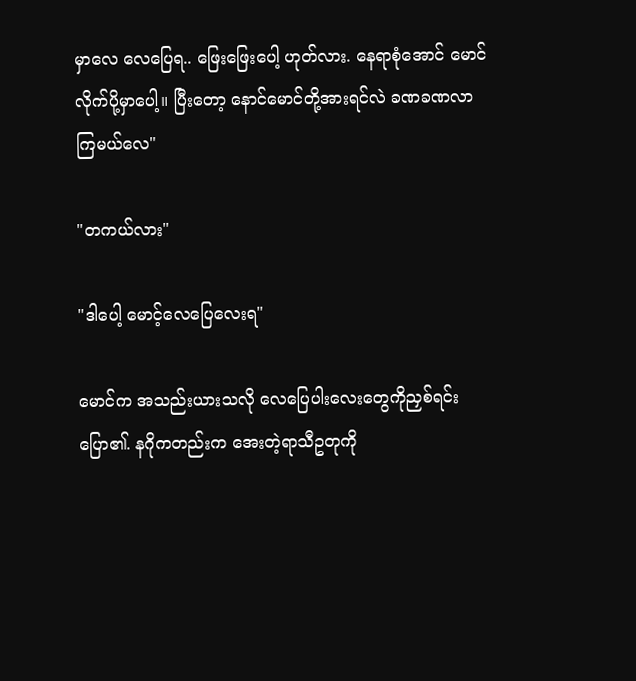မှာလေ လေပြေရ.. ဖြေးဖြေးပေါ့ ဟုတ်လား. နေရာစုံအောင် မောင်လိုက်ပို့မှာပေါ့။ ပြီးတော့ နောင်မောင်တို့အားရင်လဲ ခဏခဏလာကြမယ်လေ"

"တကယ်လား"

"ဒါပေါ့ မောင့်လေပြေလေးရ"

မောင်က အသည်းယားသလို လေပြေပါးလေးတွေကိုညှစ်ရင်းပြော၏. နဂိုကတည်းက အေးတဲ့ရာသီဥတုကို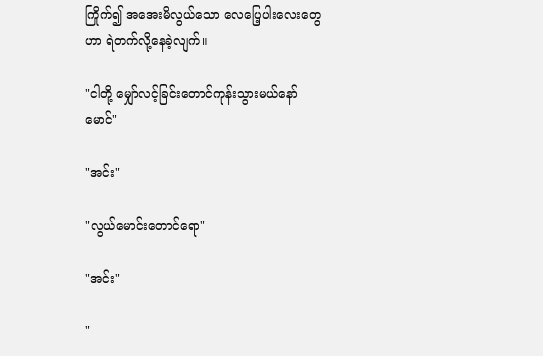ကြိုက်၍ အအေးမိလွယ်သော လေပြေ့ပါးလေးတွေဟာ ရဲတက်လို့နေခဲ့လျက်။

"ငါတို့ မျှော်လင့်ခြင်းတောင်ကုန်းသွားမယ်နော် မောင်"

"အင်း"

"လွယ်မောင်းတောင်ရော"

"အင်း"

"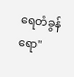ရေတံခွန်ရော"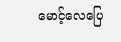မောင့်လေပြေ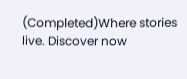(Completed)Where stories live. Discover now